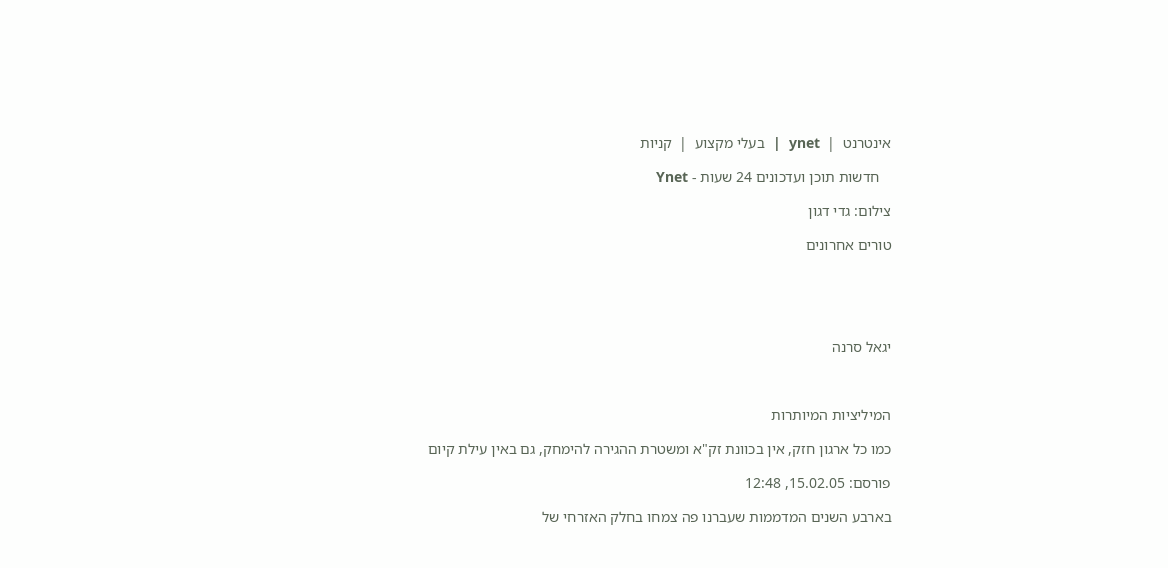אינטרנט  |  ynet  |  בעלי מקצוע  |  קניות

   חדשות תוכן ועדכונים 24 שעות - Ynet

צילום: גדי דגון

טורים אחרונים





יגאל סרנה



המיליציות המיותרות

כמו כל ארגון חזק, אין בכוונת זק"א ומשטרת ההגירה להימחק, גם באין עילת קיום

פורסם: 15.02.05, 12:48

בארבע השנים המדממות שעברנו פה צמחו בחלק האזרחי של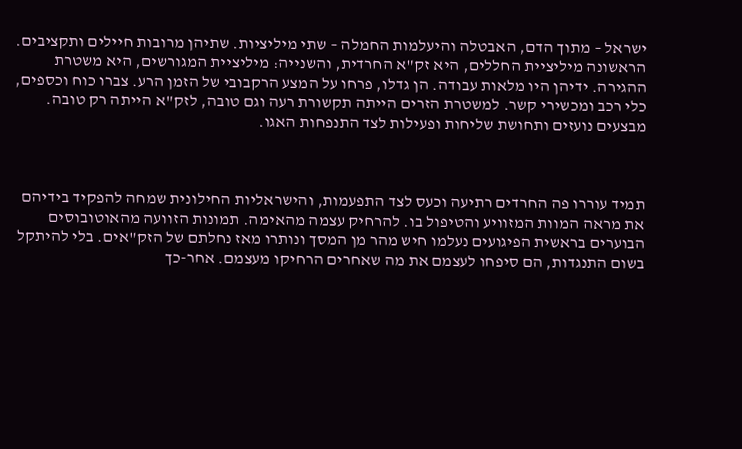ישראל – מתוך הדם, האבטלה והיעלמות החמלה – שתי מיליציות. שתיהן מרובות חיילים ותקציבים. הראשונה מיליציית החללים, היא זק"א החרדית, והשנייה: מיליציית המגורשים, היא משטרת ההגירה. ידיהן היו מלאות עבודה. הן גדלו, פרחו על המצע הרקבובי של הזמן הרע. צברו כוח וכספים, כלי רכב ומכשירי קשר. למשטרת הזרים הייתה תקשורת רעה וגם טובה, לזק"א הייתה רק טובה. מבצעים נועזים ותחושת שליחות ופעילות לצד התנפחות האגו.



תמיד עוררו פה החרדים רתיעה וכעס לצד התפעמות, והישראליות החילונית שמחה להפקיד בידיהם את מראה המוות המזוויע והטיפול בו. להרחיק עצמה מהאימה. תמונות הזוועה מהאוטובוסים הבוערים בראשית הפיגועים נעלמו חיש מהר מן המסך ונותרו מאז נחלתם של הזק"אים. בלי להיתקל בשום התנגדות, הם סיפחו לעצמם את מה שאחרים הרחיקו מעצמם. אחר-כך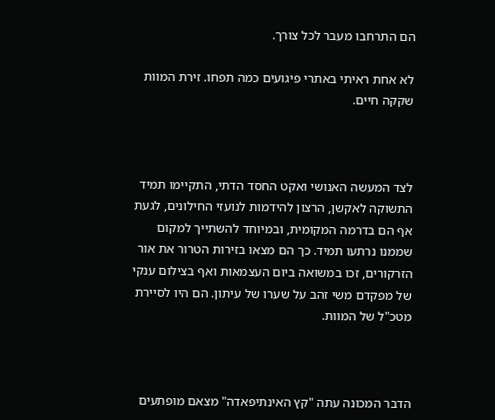הם התרחבו מעבר לכל צורך.

לא אחת ראיתי באתרי פיגועים כמה תפחו. זירת המוות שקקה חיים.



לצד המעשה האנושי ואקט החסד הדתי, התקיימו תמיד התשוקה לאקשן, הרצון להידמות לנועזי החילונים, לגעת אף הם בדרמה המקומית, ובמיוחד להשתייך למקום שממנו נרתעו תמיד. כך הם מצאו בזירות הטרור את אור הזרקורים, זכו במשואה ביום העצמאות ואף בצילום ענקי של מפקדם משי זהב על שערו של עיתון. הם היו לסיירת מטכ"ל של המוות.



הדבר המכונה עתה "קץ האינתיפאדה" מצאם מופתעים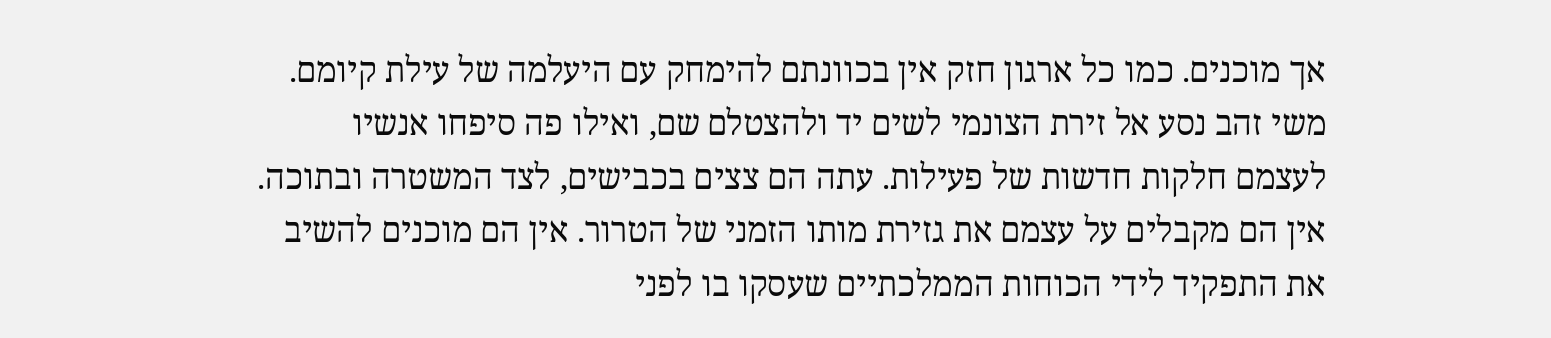אך מוכנים. כמו כל ארגון חזק אין בכוונתם להימחק עם היעלמה של עילת קיומם. משי זהב נסע אל זירת הצונמי לשים יד ולהצטלם שם, ואילו פה סיפחו אנשיו לעצמם חלקות חדשות של פעילות. עתה הם צצים בכבישים, לצד המשטרה ובתוכה. אין הם מקבלים על עצמם את גזירת מותו הזמני של הטרור. אין הם מוכנים להשיב את התפקיד לידי הכוחות הממלכתיים שעסקו בו לפני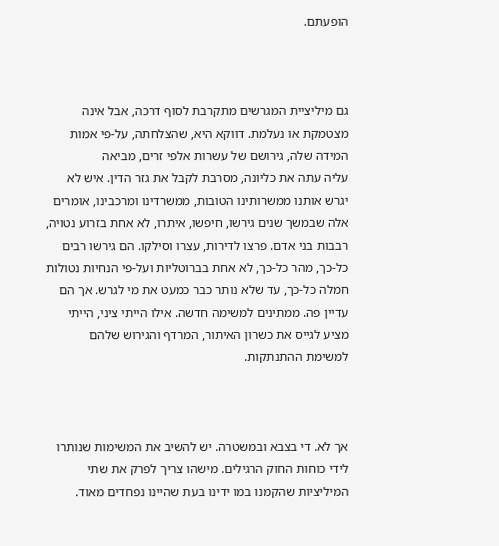הופעתם.



גם מיליציית המגרשים מתקרבת לסוף דרכה, אבל אינה מצטמקת או נעלמת. דווקא היא, שהצלחתה, על-פי אמות המידה שלה, גירושם של עשרות אלפי זרים, מביאה
עליה עתה את כליונה, מסרבת לקבל את גזר הדין. איש לא יגרש אותנו ממשרותינו הטובות, ממשרדינו ומרכבינו, אומרים אלה שבמשך שנים גירשו, חיפשו, איתרו, לא אחת בזרוע נטויה, רבבות בני אדם. פרצו לדירות, עצרו וסילקו. הם גירשו רבים כל-כך, מהר כל-כך, לא אחת בברוטליות ועל-פי הנחיות נטולות חמלה כל-כך, עד שלא נותר כבר כמעט את מי לגרש. אך הם עדיין פה. ממתינים למשימה חדשה. אילו הייתי ציני, הייתי מציע לגייס את כשרון האיתור, המרדף והגירוש שלהם למשימת ההתנתקות.



אך לא. די בצבא ובמשטרה. יש להשיב את המשימות שנותרו לידי כוחות החוק הרגילים. מישהו צריך לפרק את שתי המיליציות שהקמנו במו ידינו בעת שהיינו נפחדים מאוד.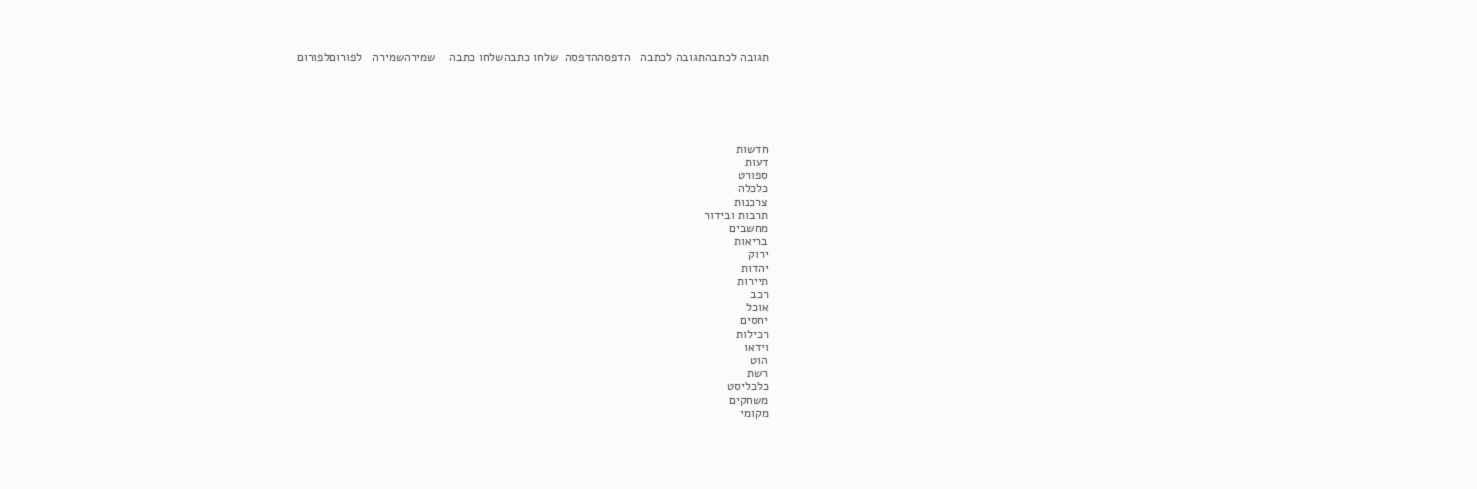תגובה לכתבהתגובה לכתבה   הדפסההדפסה  שלחו כתבהשלחו כתבה    שמירהשמירה   לפורוםלפורום






חדשות
דעות
ספורט
כלכלה
צרכנות
תרבות ובידור
מחשבים
בריאות
ירוק
יהדות
תיירות
רכב
אוכל
יחסים
רכילות
וידאו
הוט
רשת
כלכליסט
משחקים
מקומי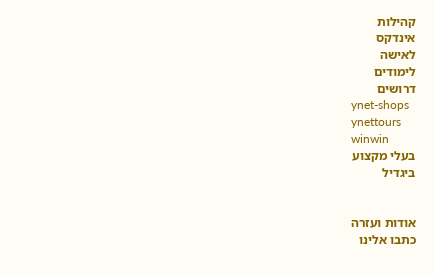קהילות
אינדקס
לאישה
לימודים
דרושים
ynet-shops
ynettours
winwin
בעלי מקצוע
ביגדיל


אודות ועזרה
כתבו אלינו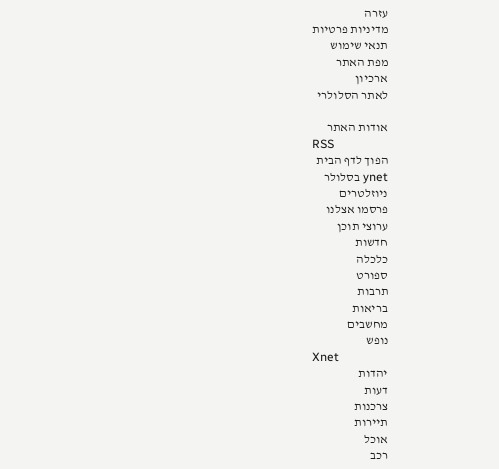עזרה
מדיניות פרטיות
תנאי שימוש
מפת האתר
ארכיון
לאתר הסלולרי

אודות האתר
RSS
הפוך לדף הבית
ynet בסלולר
ניוזלטרים
פרסמו אצלנו
ערוצי תוכן
חדשות
כלכלה
ספורט
תרבות
בריאות
מחשבים
נופש
Xnet
יהדות
דעות
צרכנות
תיירות
אוכל
רכב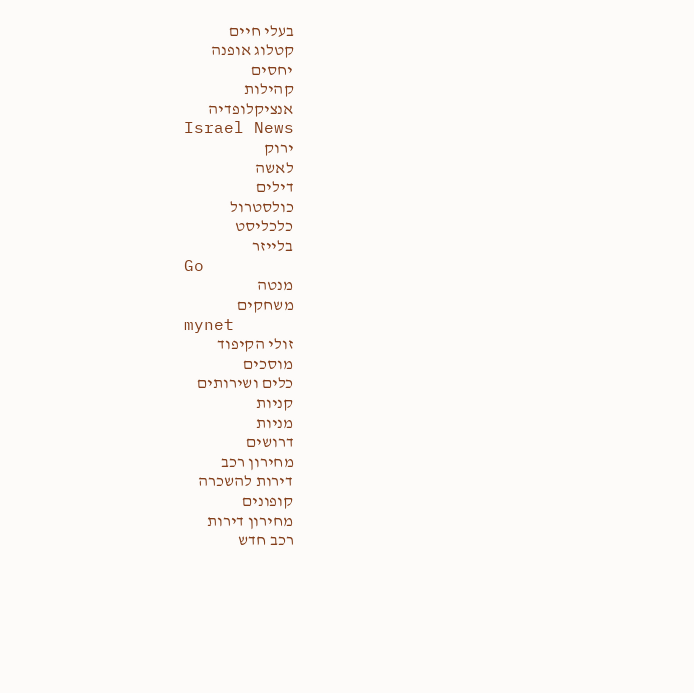בעלי חיים
קטלוג אופנה
יחסים
קהילות
אנציקלופדיה
Israel News
ירוק
לאשה
דילים
כולסטרול
כלכליסט
בלייזר
Go
מנטה
משחקים
mynet
זולי הקיפוד
מוסכים
כלים ושירותים
קניות
מניות
דרושים
מחירון רכב
דירות להשכרה
קופונים
מחירון דירות
רכב חדש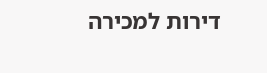דירות למכירה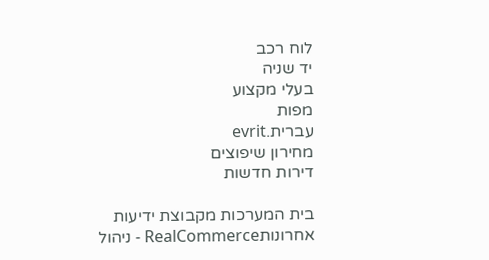לוח רכב
יד שניה
בעלי מקצוע
מפות
עברית.evrit
מחירון שיפוצים
דירות חדשות

בית המערכות מקבוצת ידיעות אחרונותRealCommerce - ניהול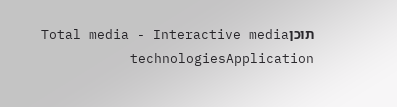תוכןTotal media - Interactive media technologiesApplication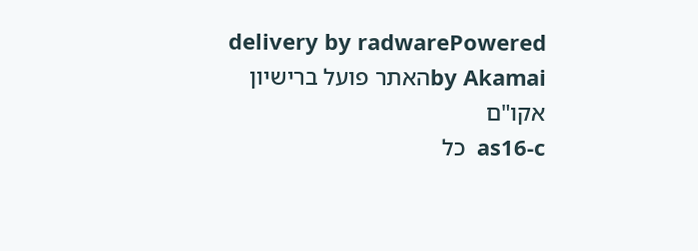delivery by radwarePowered by Akamaiהאתר פועל ברישיון אקו"ם
as16-c  כל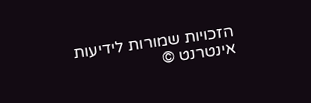הזכויות שמורות לידיעות אינטרנט ©